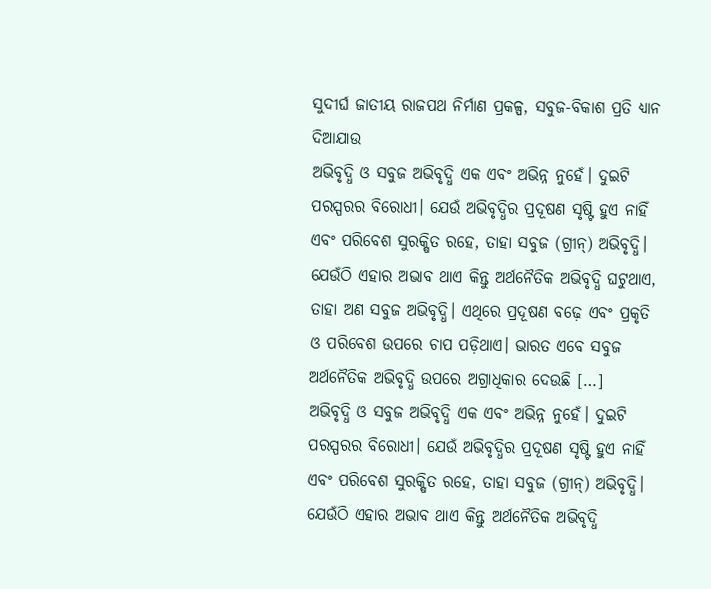ସୁଦୀର୍ଘ ଜାତୀୟ ରାଜପଥ ନିର୍ମାଣ ପ୍ରକଳ୍ପ, ସବୁଜ-ବିକାଶ ପ୍ରତି ଧ୍ୟାନ ଦିଆଯାଉ
ଅଭିବୃଦ୍ଧି ଓ ସବୁଜ ଅଭିବୃଦ୍ଧି ଏକ ଏବଂ ଅଭିନ୍ନ ନୁହେଁ। ଦୁଇଟି ପରସ୍ପରର ବିରୋଧୀ। ଯେଉଁ ଅଭିବୃଦ୍ଧିର ପ୍ରଦୂଷଣ ସୃଷ୍ଟି ହୁଏ ନାହିଁ ଏବଂ ପରିବେଶ ସୁରକ୍ଷିତ ରହେ, ତାହା ସବୁଜ (ଗ୍ରୀନ୍) ଅଭିବୃଦ୍ଧି। ଯେଉଁଠି ଏହାର ଅଭାବ ଥାଏ କିନ୍ତୁ ଅର୍ଥନୈତିକ ଅଭିବୃଦ୍ଧି ଘଟୁଥାଏ, ତାହା ଅଣ ସବୁଜ ଅଭିବୃଦ୍ଧି। ଏଥିରେ ପ୍ରଦୂଷଣ ବଢ଼େ ଏବଂ ପ୍ରକୃତି ଓ ପରିବେଶ ଉପରେ ଚାପ ପଡ଼ିଥାଏ। ଭାରତ ଏବେ ସବୁଜ ଅର୍ଥନୈତିକ ଅଭିବୃଦ୍ଧି ଉପରେ ଅଗ୍ରାଧିକାର ଦେଉଛି […]
ଅଭିବୃଦ୍ଧି ଓ ସବୁଜ ଅଭିବୃଦ୍ଧି ଏକ ଏବଂ ଅଭିନ୍ନ ନୁହେଁ। ଦୁଇଟି ପରସ୍ପରର ବିରୋଧୀ। ଯେଉଁ ଅଭିବୃଦ୍ଧିର ପ୍ରଦୂଷଣ ସୃଷ୍ଟି ହୁଏ ନାହିଁ ଏବଂ ପରିବେଶ ସୁରକ୍ଷିତ ରହେ, ତାହା ସବୁଜ (ଗ୍ରୀନ୍) ଅଭିବୃଦ୍ଧି। ଯେଉଁଠି ଏହାର ଅଭାବ ଥାଏ କିନ୍ତୁ ଅର୍ଥନୈତିକ ଅଭିବୃଦ୍ଧି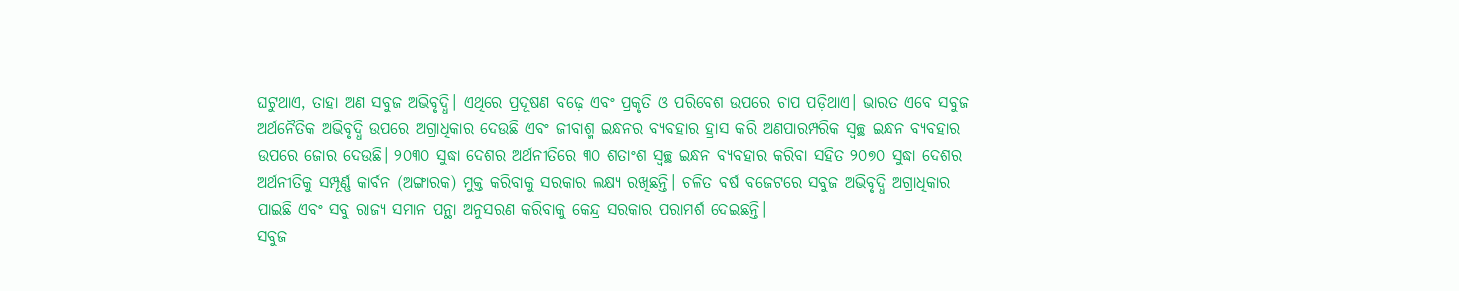ଘଟୁଥାଏ, ତାହା ଅଣ ସବୁଜ ଅଭିବୃଦ୍ଧି। ଏଥିରେ ପ୍ରଦୂଷଣ ବଢ଼େ ଏବଂ ପ୍ରକୃତି ଓ ପରିବେଶ ଉପରେ ଚାପ ପଡ଼ିଥାଏ। ଭାରତ ଏବେ ସବୁଜ ଅର୍ଥନୈତିକ ଅଭିବୃଦ୍ଧି ଉପରେ ଅଗ୍ରାଧିକାର ଦେଉଛି ଏବଂ ଜୀବାଶ୍ମ ଇନ୍ଧନର ବ୍ୟବହାର ହ୍ରାସ କରି ଅଣପାରମ୍ପରିକ ସ୍ୱଚ୍ଛ ଇନ୍ଧନ ବ୍ୟବହାର ଉପରେ ଜୋର ଦେଉଛି। ୨୦୩୦ ସୁଦ୍ଧା ଦେଶର ଅର୍ଥନୀତିରେ ୩୦ ଶତାଂଶ ସ୍ୱଚ୍ଛ ଇନ୍ଧନ ବ୍ୟବହାର କରିବା ସହିତ ୨୦୭୦ ସୁଦ୍ଧା ଦେଶର ଅର୍ଥନୀତିକୁ ସମ୍ପୂର୍ଣ୍ଣ କାର୍ବନ (ଅଙ୍ଗାରକ) ମୁକ୍ତ କରିବାକୁ ସରକାର ଲକ୍ଷ୍ୟ ରଖିଛନ୍ତି। ଚଳିତ ବର୍ଷ ବଜେଟରେ ସବୁଜ ଅଭିବୃଦ୍ଧି ଅଗ୍ରାଧିକାର ପାଇଛି ଏବଂ ସବୁ ରାଜ୍ୟ ସମାନ ପନ୍ଥା ଅନୁସରଣ କରିବାକୁ କେନ୍ଦ୍ର ସରକାର ପରାମର୍ଶ ଦେଇଛନ୍ତି।
ସବୁଜ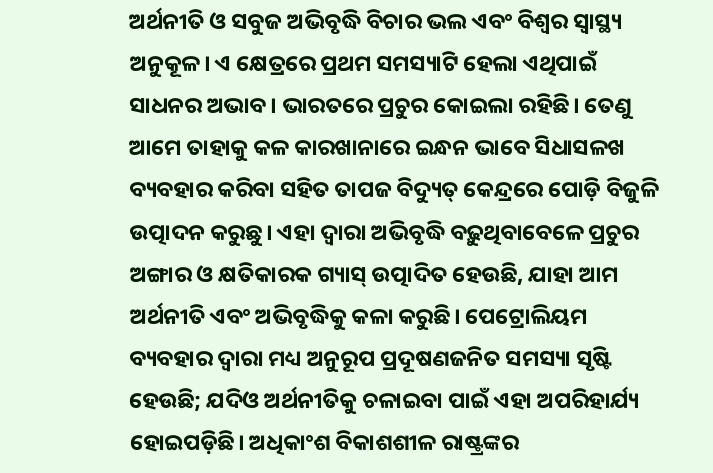ଅର୍ଥନୀତି ଓ ସବୁଜ ଅଭିବୃଦ୍ଧି ବିଚାର ଭଲ ଏବଂ ବିଶ୍ୱର ସ୍ୱାସ୍ଥ୍ୟ ଅନୁକୂଳ। ଏ କ୍ଷେତ୍ରରେ ପ୍ରଥମ ସମସ୍ୟାଟି ହେଲା ଏଥିପାଇଁ ସାଧନର ଅଭାବ। ଭାରତରେ ପ୍ରଚୁର କୋଇଲା ରହିଛି। ତେଣୁ ଆମେ ତାହାକୁ କଳ କାରଖାନାରେ ଇନ୍ଧନ ଭାବେ ସିଧାସଳଖ ବ୍ୟବହାର କରିବା ସହିତ ତାପଜ ବିଦ୍ୟୁତ୍ କେନ୍ଦ୍ରରେ ପୋଡ଼ି ବିଜୁଳି ଉତ୍ପାଦନ କରୁଛୁ। ଏହା ଦ୍ୱାରା ଅଭିବୃଦ୍ଧି ବଢ଼ୁଥିବାବେଳେ ପ୍ରଚୁର ଅଙ୍ଗାର ଓ କ୍ଷତିକାରକ ଗ୍ୟାସ୍ ଉତ୍ପାଦିତ ହେଉଛି, ଯାହା ଆମ ଅର୍ଥନୀତି ଏବଂ ଅଭିବୃଦ୍ଧିକୁ କଳା କରୁଛି। ପେଟ୍ରୋଲିୟମ ବ୍ୟବହାର ଦ୍ୱାରା ମଧ୍ୟ ଅନୁରୂପ ପ୍ରଦୂଷଣଜନିତ ସମସ୍ୟା ସୃଷ୍ଟି ହେଉଛି; ଯଦିଓ ଅର୍ଥନୀତିକୁ ଚଳାଇବା ପାଇଁ ଏହା ଅପରିହାର୍ଯ୍ୟ ହୋଇପଡ଼ିଛି। ଅଧିକାଂଶ ବିକାଶଶୀଳ ରାଷ୍ଟ୍ରଙ୍କର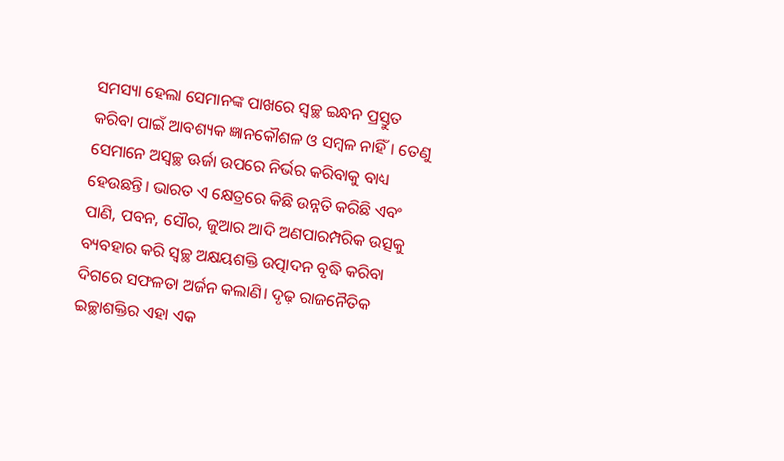ସମସ୍ୟା ହେଲା ସେମାନଙ୍କ ପାଖରେ ସ୍ୱଚ୍ଛ ଇନ୍ଧନ ପ୍ରସ୍ତୁତ କରିବା ପାଇଁ ଆବଶ୍ୟକ ଜ୍ଞାନକୌଶଳ ଓ ସମ୍ବଳ ନାହିଁ। ତେଣୁ ସେମାନେ ଅସ୍ୱଚ୍ଛ ଊର୍ଜା ଉପରେ ନିର୍ଭର କରିବାକୁ ବାଧ୍ୟ ହେଉଛନ୍ତି। ଭାରତ ଏ କ୍ଷେତ୍ରରେ କିଛି ଉନ୍ନତି କରିଛି ଏବଂ ପାଣି, ପବନ, ସୌର, ଜୁଆର ଆଦି ଅଣପାରମ୍ପରିକ ଉତ୍ସକୁ ବ୍ୟବହାର କରି ସ୍ୱଚ୍ଛ ଅକ୍ଷୟଶକ୍ତି ଉତ୍ପାଦନ ବୃଦ୍ଧି କରିବା ଦିଗରେ ସଫଳତା ଅର୍ଜନ କଲାଣି। ଦୃଢ଼ ରାଜନୈତିକ ଇଚ୍ଛାଶକ୍ତିର ଏହା ଏକ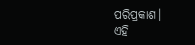ପରିପ୍ରକାଶ।
ଏହି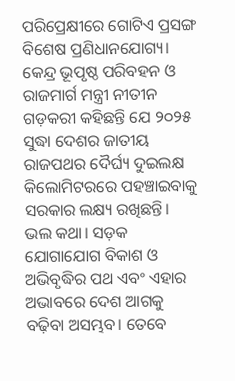ପରିପ୍ରେକ୍ଷୀରେ ଗୋଟିଏ ପ୍ରସଙ୍ଗ ବିଶେଷ ପ୍ରଣିଧାନଯୋଗ୍ୟ। କେନ୍ଦ୍ର ଭୂପୃଷ୍ଠ ପରିବହନ ଓ ରାଜମାର୍ଗ ମନ୍ତ୍ରୀ ନୀତୀନ ଗଡ଼କରୀ କହିଛନ୍ତି ଯେ ୨୦୨୫ ସୁଦ୍ଧା ଦେଶର ଜାତୀୟ ରାଜପଥର ଦୈର୍ଘ୍ୟ ଦୁଇଲକ୍ଷ କିଲୋମିଟରରେ ପହଞ୍ଚାଇବାକୁ ସରକାର ଲକ୍ଷ୍ୟ ରଖିଛନ୍ତି। ଭଲ କଥା। ସଡ଼କ ଯୋଗାଯୋଗ ବିକାଶ ଓ ଅଭିବୃଦ୍ଧିର ପଥ ଏବଂ ଏହାର ଅଭାବରେ ଦେଶ ଆଗକୁ ବଢ଼ିବା ଅସମ୍ଭବ। ତେବେ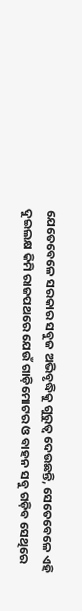ଯେତେବେଳେ ସରକାର ସବୁଜ ଅଭିବୃଦ୍ଧିକୁ ଗୁରୁତ୍ୱ ଦେଉଛନ୍ତି, ସେତେବେଳେ ଏହି ଦୁଇଲକ୍ଷ କିମି ରାଜପଥରେ ଯେଉଁ ଗାଡ଼ିମୋଟର ଓ ବାହନ ସବୁ ଗଡ଼ିବ ସେଥିରେ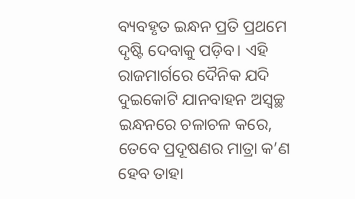ବ୍ୟବହୃତ ଇନ୍ଧନ ପ୍ରତି ପ୍ରଥମେ ଦୃଷ୍ଟି ଦେବାକୁ ପଡ଼ିବ। ଏହି ରାଜମାର୍ଗରେ ଦୈନିକ ଯଦି ଦୁଇକୋଟି ଯାନବାହନ ଅସ୍ୱଚ୍ଛ ଇନ୍ଧନରେ ଚଳାଚଳ କରେ, ତେବେ ପ୍ରଦୂଷଣର ମାତ୍ରା କ’ଣ ହେବ ତାହା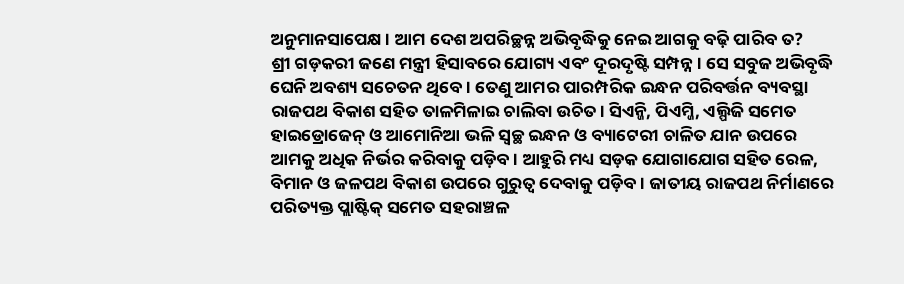ଅନୁମାନସାପେକ୍ଷ। ଆମ ଦେଶ ଅପରିଚ୍ଛନ୍ନ ଅଭିବୃଦ୍ଧିକୁ ନେଇ ଆଗକୁ ବଢ଼ି ପାରିବ ତ?
ଶ୍ରୀ ଗଡ଼କରୀ ଜଣେ ମନ୍ତ୍ରୀ ହିସାବରେ ଯୋଗ୍ୟ ଏବଂ ଦୂରଦୃଷ୍ଟି ସମ୍ପନ୍ନ। ସେ ସବୁଜ ଅଭିବୃଦ୍ଧି ଘେନି ଅବଶ୍ୟ ସଚେତନ ଥିବେ। ତେଣୁ ଆମର ପାରମ୍ପରିକ ଇନ୍ଧନ ପରିବର୍ତ୍ତନ ବ୍ୟବସ୍ଥା ରାଜପଥ ବିକାଶ ସହିତ ତାଳମିଳାଇ ଚାଲିବା ଉଚିତ। ସିଏନ୍ଜି, ପିଏମ୍ଜି, ଏଲ୍ପିଜି ସମେତ ହାଇଡ୍ରୋଜେନ୍ ଓ ଆମୋନିଆ ଭଳି ସ୍ୱଚ୍ଛ ଇନ୍ଧନ ଓ ବ୍ୟାଟେରୀ ଚାଳିତ ଯାନ ଉପରେ ଆମକୁ ଅଧିକ ନିର୍ଭର କରିବାକୁ ପଡ଼ିବ। ଆହୁରି ମଧ୍ୟ ସଡ଼କ ଯୋଗାଯୋଗ ସହିତ ରେଳ, ବିମାନ ଓ ଜଳପଥ ବିକାଶ ଉପରେ ଗୁରୁତ୍ୱ ଦେବାକୁ ପଡ଼ିବ। ଜାତୀୟ ରାଜପଥ ନିର୍ମାଣରେ ପରିତ୍ୟକ୍ତ ପ୍ଲାଷ୍ଟିକ୍ ସମେତ ସହରାଞ୍ଚଳ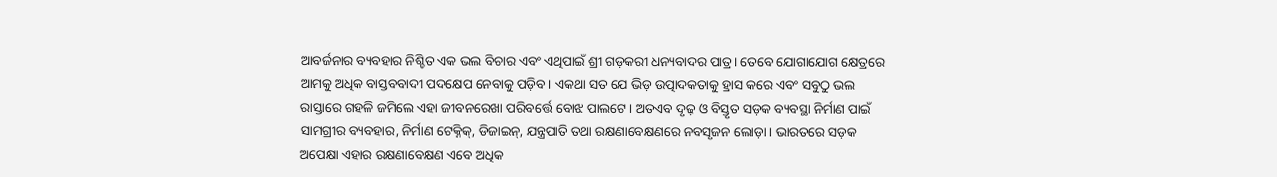ଆବର୍ଜନାର ବ୍ୟବହାର ନିଶ୍ଚିତ ଏକ ଭଲ ବିଚାର ଏବଂ ଏଥିପାଇଁ ଶ୍ରୀ ଗଡ଼କରୀ ଧନ୍ୟବାଦର ପାତ୍ର। ତେବେ ଯୋଗାଯୋଗ କ୍ଷେତ୍ରରେ ଆମକୁ ଅଧିକ ବାସ୍ତବବାଦୀ ପଦକ୍ଷେପ ନେବାକୁ ପଡ଼ିବ। ଏକଥା ସତ ଯେ ଭିଡ଼ ଉତ୍ପାଦକତାକୁ ହ୍ରାସ କରେ ଏବଂ ସବୁଠୁ ଭଲ ରାସ୍ତାରେ ଗହଳି ଜମିଲେ ଏହା ଜୀବନରେଖା ପରିବର୍ତ୍ତେ ବୋଝ ପାଲଟେ। ଅତଏବ ଦୃଢ଼ ଓ ବିସ୍ତୃତ ସଡ଼କ ବ୍ୟବସ୍ଥା ନିର୍ମାଣ ପାଇଁ ସାମଗ୍ରୀର ବ୍ୟବହାର, ନିର୍ମାଣ ଟେକ୍ନିକ୍, ଡିଜାଇନ୍, ଯନ୍ତ୍ରପାତି ତଥା ରକ୍ଷଣାବେକ୍ଷଣରେ ନବସୃଜନ ଲୋଡ଼ା। ଭାରତରେ ସଡ଼କ ଅପେକ୍ଷା ଏହାର ରକ୍ଷଣାବେକ୍ଷଣ ଏବେ ଅଧିକ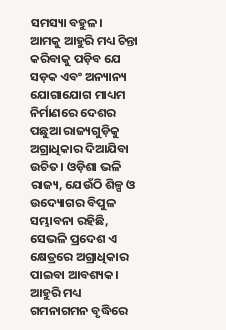ସମସ୍ୟା ବହୁଳ।
ଆମକୁ ଆହୁରି ମଧ୍ୟ ଚିନ୍ତା କରିବାକୁ ପଡ଼ିବ ଯେ ସଡ଼କ ଏବଂ ଅନ୍ୟାନ୍ୟ ଯୋଗାଯୋଗ ମାଧ୍ୟମ ନିର୍ମାଣରେ ଦେଶର ପଛୁଆ ରାଜ୍ୟଗୁଡ଼ିକୁ ଅଗ୍ରାଧିକାର ଦିଆଯିବା ଉଚିତ। ଓଡ଼ିଶା ଭଳି ରାଜ୍ୟ, ଯେଉଁଠି ଶିଳ୍ପ ଓ ଉଦ୍ୟୋଗର ବିପୁଳ ସମ୍ଭାବନା ରହିଛି, ସେଭଳି ପ୍ରଦେଶ ଏ କ୍ଷେତ୍ରରେ ଅଗ୍ରାଧିକାର ପାଇବା ଆବଶ୍ୟକ। ଆହୁରି ମଧ୍ୟ ଗମନାଗମନ ବୃଦ୍ଧିରେ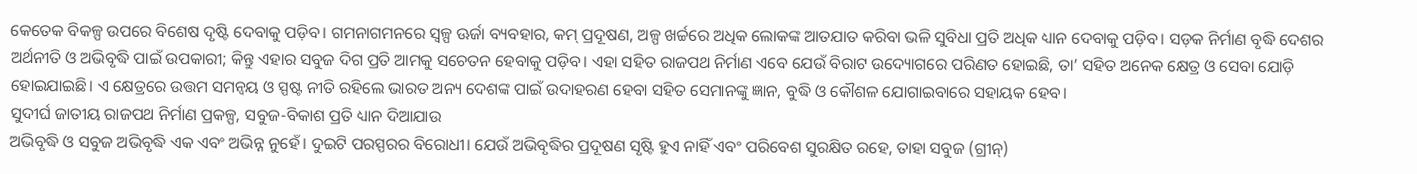କେତେକ ବିକଳ୍ପ ଉପରେ ବିଶେଷ ଦୃଷ୍ଟି ଦେବାକୁ ପଡ଼ିବ। ଗମନାଗମନରେ ସ୍ୱଳ୍ପ ଊର୍ଜା ବ୍ୟବହାର, କମ୍ ପ୍ରଦୂଷଣ, ଅଳ୍ପ ଖର୍ଚ୍ଚରେ ଅଧିକ ଲୋକଙ୍କ ଆତଯାତ କରିବା ଭଳି ସୁବିଧା ପ୍ରତି ଅଧିକ ଧ୍ୟାନ ଦେବାକୁ ପଡ଼ିବ। ସଡ଼କ ନିର୍ମାଣ ବୃଦ୍ଧି ଦେଶର ଅର୍ଥନୀତି ଓ ଅଭିବୃଦ୍ଧି ପାଇଁ ଉପକାରୀ; କିନ୍ତୁ ଏହାର ସବୁଜ ଦିଗ ପ୍ରତି ଆମକୁ ସଚେତନ ହେବାକୁ ପଡ଼ିବ। ଏହା ସହିତ ରାଜପଥ ନିର୍ମାଣ ଏବେ ଯେଉଁ ବିରାଟ ଉଦ୍ୟୋଗରେ ପରିଣତ ହୋଇଛି, ତା’ ସହିତ ଅନେକ କ୍ଷେତ୍ର ଓ ସେବା ଯୋଡ଼ି ହୋଇଯାଇଛି। ଏ କ୍ଷେତ୍ରରେ ଉତ୍ତମ ସମନ୍ୱୟ ଓ ସ୍ପଷ୍ଟ ନୀତି ରହିଲେ ଭାରତ ଅନ୍ୟ ଦେଶଙ୍କ ପାଇଁ ଉଦାହରଣ ହେବା ସହିତ ସେମାନଙ୍କୁ ଜ୍ଞାନ, ବୁଦ୍ଧି ଓ କୌଶଳ ଯୋଗାଇବାରେ ସହାୟକ ହେବ।
ସୁଦୀର୍ଘ ଜାତୀୟ ରାଜପଥ ନିର୍ମାଣ ପ୍ରକଳ୍ପ, ସବୁଜ-ବିକାଶ ପ୍ରତି ଧ୍ୟାନ ଦିଆଯାଉ
ଅଭିବୃଦ୍ଧି ଓ ସବୁଜ ଅଭିବୃଦ୍ଧି ଏକ ଏବଂ ଅଭିନ୍ନ ନୁହେଁ। ଦୁଇଟି ପରସ୍ପରର ବିରୋଧୀ। ଯେଉଁ ଅଭିବୃଦ୍ଧିର ପ୍ରଦୂଷଣ ସୃଷ୍ଟି ହୁଏ ନାହିଁ ଏବଂ ପରିବେଶ ସୁରକ୍ଷିତ ରହେ, ତାହା ସବୁଜ (ଗ୍ରୀନ୍)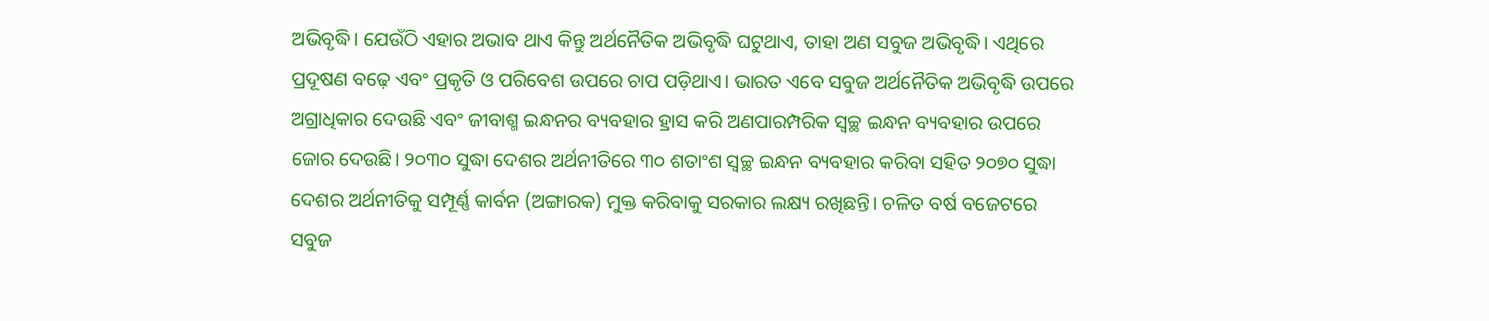ଅଭିବୃଦ୍ଧି। ଯେଉଁଠି ଏହାର ଅଭାବ ଥାଏ କିନ୍ତୁ ଅର୍ଥନୈତିକ ଅଭିବୃଦ୍ଧି ଘଟୁଥାଏ, ତାହା ଅଣ ସବୁଜ ଅଭିବୃଦ୍ଧି। ଏଥିରେ ପ୍ରଦୂଷଣ ବଢ଼େ ଏବଂ ପ୍ରକୃତି ଓ ପରିବେଶ ଉପରେ ଚାପ ପଡ଼ିଥାଏ। ଭାରତ ଏବେ ସବୁଜ ଅର୍ଥନୈତିକ ଅଭିବୃଦ୍ଧି ଉପରେ ଅଗ୍ରାଧିକାର ଦେଉଛି ଏବଂ ଜୀବାଶ୍ମ ଇନ୍ଧନର ବ୍ୟବହାର ହ୍ରାସ କରି ଅଣପାରମ୍ପରିକ ସ୍ୱଚ୍ଛ ଇନ୍ଧନ ବ୍ୟବହାର ଉପରେ ଜୋର ଦେଉଛି। ୨୦୩୦ ସୁଦ୍ଧା ଦେଶର ଅର୍ଥନୀତିରେ ୩୦ ଶତାଂଶ ସ୍ୱଚ୍ଛ ଇନ୍ଧନ ବ୍ୟବହାର କରିବା ସହିତ ୨୦୭୦ ସୁଦ୍ଧା ଦେଶର ଅର୍ଥନୀତିକୁ ସମ୍ପୂର୍ଣ୍ଣ କାର୍ବନ (ଅଙ୍ଗାରକ) ମୁକ୍ତ କରିବାକୁ ସରକାର ଲକ୍ଷ୍ୟ ରଖିଛନ୍ତି। ଚଳିତ ବର୍ଷ ବଜେଟରେ ସବୁଜ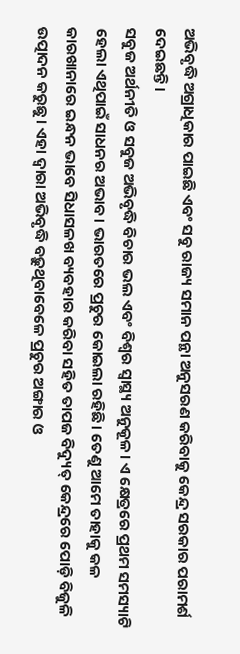ଅଭିବୃଦ୍ଧି ଅଗ୍ରାଧିକାର ପାଇଛି ଏବଂ ସବୁ ରାଜ୍ୟ ସମାନ ପନ୍ଥା ଅନୁସରଣ କରିବାକୁ କେନ୍ଦ୍ର ସରକାର ପରାମର୍ଶ ଦେଇଛନ୍ତି।
ସବୁଜ ଅର୍ଥନୀତି ଓ ସବୁଜ ଅଭିବୃଦ୍ଧି ବିଚାର ଭଲ ଏବଂ ବିଶ୍ୱର ସ୍ୱାସ୍ଥ୍ୟ ଅନୁକୂଳ। ଏ କ୍ଷେତ୍ରରେ ପ୍ରଥମ ସମସ୍ୟାଟି ହେଲା ଏଥିପାଇଁ ସାଧନର ଅଭାବ। ଭାରତରେ ପ୍ରଚୁର କୋଇଲା ରହିଛି। ତେଣୁ ଆମେ ତାହାକୁ କଳ କାରଖାନାରେ ଇନ୍ଧନ ଭାବେ ସିଧାସଳଖ ବ୍ୟବହାର କରିବା ସହିତ ତାପଜ ବିଦ୍ୟୁତ୍ କେନ୍ଦ୍ରରେ ପୋଡ଼ି ବିଜୁଳି ଉତ୍ପାଦନ କରୁଛୁ। ଏହା ଦ୍ୱାରା ଅଭିବୃଦ୍ଧି ବଢ଼ୁଥିବାବେଳେ ପ୍ରଚୁର ଅଙ୍ଗାର ଓ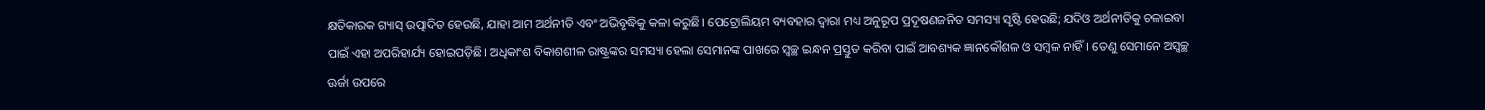କ୍ଷତିକାରକ ଗ୍ୟାସ୍ ଉତ୍ପାଦିତ ହେଉଛି, ଯାହା ଆମ ଅର୍ଥନୀତି ଏବଂ ଅଭିବୃଦ୍ଧିକୁ କଳା କରୁଛି। ପେଟ୍ରୋଲିୟମ ବ୍ୟବହାର ଦ୍ୱାରା ମଧ୍ୟ ଅନୁରୂପ ପ୍ରଦୂଷଣଜନିତ ସମସ୍ୟା ସୃଷ୍ଟି ହେଉଛି; ଯଦିଓ ଅର୍ଥନୀତିକୁ ଚଳାଇବା ପାଇଁ ଏହା ଅପରିହାର୍ଯ୍ୟ ହୋଇପଡ଼ିଛି। ଅଧିକାଂଶ ବିକାଶଶୀଳ ରାଷ୍ଟ୍ରଙ୍କର ସମସ୍ୟା ହେଲା ସେମାନଙ୍କ ପାଖରେ ସ୍ୱଚ୍ଛ ଇନ୍ଧନ ପ୍ରସ୍ତୁତ କରିବା ପାଇଁ ଆବଶ୍ୟକ ଜ୍ଞାନକୌଶଳ ଓ ସମ୍ବଳ ନାହିଁ। ତେଣୁ ସେମାନେ ଅସ୍ୱଚ୍ଛ ଊର୍ଜା ଉପରେ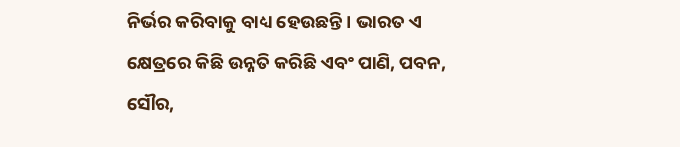ନିର୍ଭର କରିବାକୁ ବାଧ୍ୟ ହେଉଛନ୍ତି। ଭାରତ ଏ କ୍ଷେତ୍ରରେ କିଛି ଉନ୍ନତି କରିଛି ଏବଂ ପାଣି, ପବନ, ସୌର,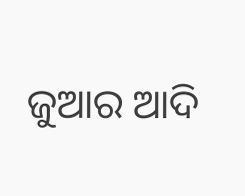ଜୁଆର ଆଦି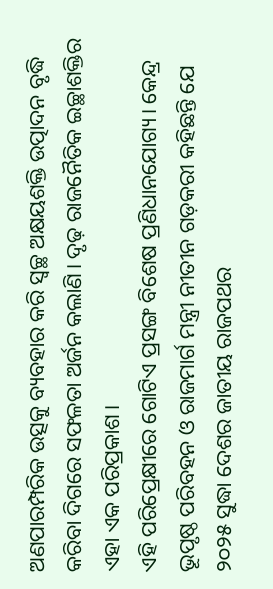ଅଣପାରମ୍ପରିକ ଉତ୍ସକୁ ବ୍ୟବହାର କରି ସ୍ୱଚ୍ଛ ଅକ୍ଷୟଶକ୍ତି ଉତ୍ପାଦନ ବୃଦ୍ଧି କରିବା ଦିଗରେ ସଫଳତା ଅର୍ଜନ କଲାଣି। ଦୃଢ଼ ରାଜନୈତିକ ଇଚ୍ଛାଶକ୍ତିର ଏହା ଏକ ପରିପ୍ରକାଶ।
ଏହି ପରିପ୍ରେକ୍ଷୀରେ ଗୋଟିଏ ପ୍ରସଙ୍ଗ ବିଶେଷ ପ୍ରଣିଧାନଯୋଗ୍ୟ। କେନ୍ଦ୍ର ଭୂପୃଷ୍ଠ ପରିବହନ ଓ ରାଜମାର୍ଗ ମନ୍ତ୍ରୀ ନୀତୀନ ଗଡ଼କରୀ କହିଛନ୍ତି ଯେ ୨୦୨୫ ସୁଦ୍ଧା ଦେଶର ଜାତୀୟ ରାଜପଥର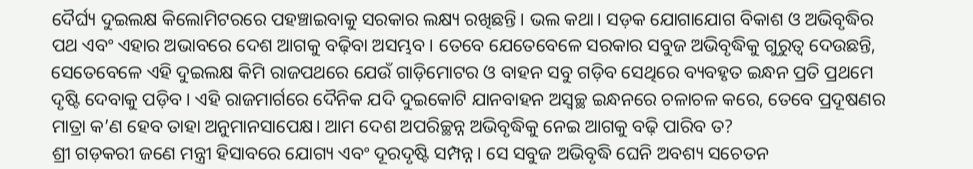ଦୈର୍ଘ୍ୟ ଦୁଇଲକ୍ଷ କିଲୋମିଟରରେ ପହଞ୍ଚାଇବାକୁ ସରକାର ଲକ୍ଷ୍ୟ ରଖିଛନ୍ତି। ଭଲ କଥା। ସଡ଼କ ଯୋଗାଯୋଗ ବିକାଶ ଓ ଅଭିବୃଦ୍ଧିର ପଥ ଏବଂ ଏହାର ଅଭାବରେ ଦେଶ ଆଗକୁ ବଢ଼ିବା ଅସମ୍ଭବ। ତେବେ ଯେତେବେଳେ ସରକାର ସବୁଜ ଅଭିବୃଦ୍ଧିକୁ ଗୁରୁତ୍ୱ ଦେଉଛନ୍ତି, ସେତେବେଳେ ଏହି ଦୁଇଲକ୍ଷ କିମି ରାଜପଥରେ ଯେଉଁ ଗାଡ଼ିମୋଟର ଓ ବାହନ ସବୁ ଗଡ଼ିବ ସେଥିରେ ବ୍ୟବହୃତ ଇନ୍ଧନ ପ୍ରତି ପ୍ରଥମେ ଦୃଷ୍ଟି ଦେବାକୁ ପଡ଼ିବ। ଏହି ରାଜମାର୍ଗରେ ଦୈନିକ ଯଦି ଦୁଇକୋଟି ଯାନବାହନ ଅସ୍ୱଚ୍ଛ ଇନ୍ଧନରେ ଚଳାଚଳ କରେ, ତେବେ ପ୍ରଦୂଷଣର ମାତ୍ରା କ’ଣ ହେବ ତାହା ଅନୁମାନସାପେକ୍ଷ। ଆମ ଦେଶ ଅପରିଚ୍ଛନ୍ନ ଅଭିବୃଦ୍ଧିକୁ ନେଇ ଆଗକୁ ବଢ଼ି ପାରିବ ତ?
ଶ୍ରୀ ଗଡ଼କରୀ ଜଣେ ମନ୍ତ୍ରୀ ହିସାବରେ ଯୋଗ୍ୟ ଏବଂ ଦୂରଦୃଷ୍ଟି ସମ୍ପନ୍ନ। ସେ ସବୁଜ ଅଭିବୃଦ୍ଧି ଘେନି ଅବଶ୍ୟ ସଚେତନ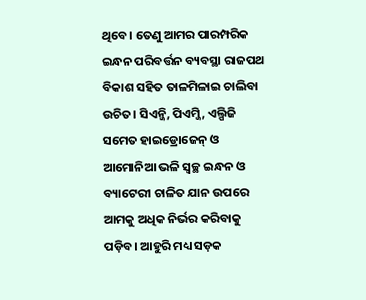ଥିବେ। ତେଣୁ ଆମର ପାରମ୍ପରିକ ଇନ୍ଧନ ପରିବର୍ତ୍ତନ ବ୍ୟବସ୍ଥା ରାଜପଥ ବିକାଶ ସହିତ ତାଳମିଳାଇ ଚାଲିବା ଉଚିତ। ସିଏନ୍ଜି, ପିଏମ୍ଜି, ଏଲ୍ପିଜି ସମେତ ହାଇଡ୍ରୋଜେନ୍ ଓ ଆମୋନିଆ ଭଳି ସ୍ୱଚ୍ଛ ଇନ୍ଧନ ଓ ବ୍ୟାଟେରୀ ଚାଳିତ ଯାନ ଉପରେ ଆମକୁ ଅଧିକ ନିର୍ଭର କରିବାକୁ ପଡ଼ିବ। ଆହୁରି ମଧ୍ୟ ସଡ଼କ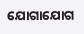ଯୋଗାଯୋଗ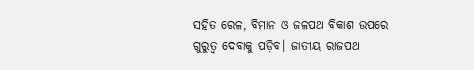ସହିତ ରେଳ, ବିମାନ ଓ ଜଳପଥ ବିକାଶ ଉପରେ ଗୁରୁତ୍ୱ ଦେବାକୁ ପଡ଼ିବ। ଜାତୀୟ ରାଜପଥ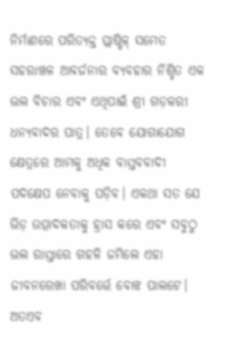ନିର୍ମାଣରେ ପରିତ୍ୟକ୍ତ ପ୍ଲାଷ୍ଟିକ୍ ସମେତ ସହରାଞ୍ଚଳ ଆବର୍ଜନାର ବ୍ୟବହାର ନିଶ୍ଚିତ ଏକ ଭଲ ବିଚାର ଏବଂ ଏଥିପାଇଁ ଶ୍ରୀ ଗଡ଼କରୀ ଧନ୍ୟବାଦର ପାତ୍ର। ତେବେ ଯୋଗାଯୋଗ କ୍ଷେତ୍ରରେ ଆମକୁ ଅଧିକ ବାସ୍ତବବାଦୀ ପଦକ୍ଷେପ ନେବାକୁ ପଡ଼ିବ। ଏକଥା ସତ ଯେ ଭିଡ଼ ଉତ୍ପାଦକତାକୁ ହ୍ରାସ କରେ ଏବଂ ସବୁଠୁ ଭଲ ରାସ୍ତାରେ ଗହଳି ଜମିଲେ ଏହା ଜୀବନରେଖା ପରିବର୍ତ୍ତେ ବୋଝ ପାଲଟେ। ଅତଏବ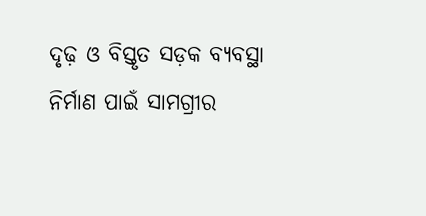ଦୃଢ଼ ଓ ବିସ୍ତୃତ ସଡ଼କ ବ୍ୟବସ୍ଥା ନିର୍ମାଣ ପାଇଁ ସାମଗ୍ରୀର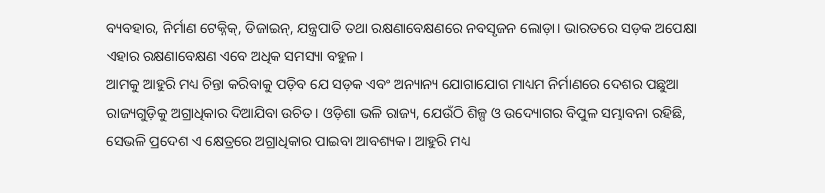ବ୍ୟବହାର, ନିର୍ମାଣ ଟେକ୍ନିକ୍, ଡିଜାଇନ୍, ଯନ୍ତ୍ରପାତି ତଥା ରକ୍ଷଣାବେକ୍ଷଣରେ ନବସୃଜନ ଲୋଡ଼ା। ଭାରତରେ ସଡ଼କ ଅପେକ୍ଷା ଏହାର ରକ୍ଷଣାବେକ୍ଷଣ ଏବେ ଅଧିକ ସମସ୍ୟା ବହୁଳ।
ଆମକୁ ଆହୁରି ମଧ୍ୟ ଚିନ୍ତା କରିବାକୁ ପଡ଼ିବ ଯେ ସଡ଼କ ଏବଂ ଅନ୍ୟାନ୍ୟ ଯୋଗାଯୋଗ ମାଧ୍ୟମ ନିର୍ମାଣରେ ଦେଶର ପଛୁଆ ରାଜ୍ୟଗୁଡ଼ିକୁ ଅଗ୍ରାଧିକାର ଦିଆଯିବା ଉଚିତ। ଓଡ଼ିଶା ଭଳି ରାଜ୍ୟ, ଯେଉଁଠି ଶିଳ୍ପ ଓ ଉଦ୍ୟୋଗର ବିପୁଳ ସମ୍ଭାବନା ରହିଛି, ସେଭଳି ପ୍ରଦେଶ ଏ କ୍ଷେତ୍ରରେ ଅଗ୍ରାଧିକାର ପାଇବା ଆବଶ୍ୟକ। ଆହୁରି ମଧ୍ୟ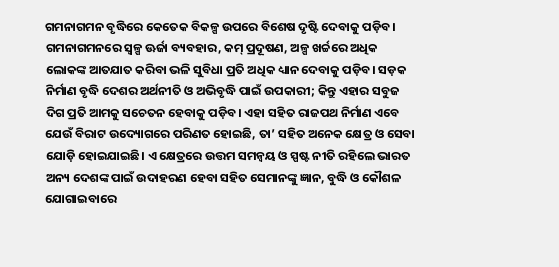ଗମନାଗମନ ବୃଦ୍ଧିରେ କେତେକ ବିକଳ୍ପ ଉପରେ ବିଶେଷ ଦୃଷ୍ଟି ଦେବାକୁ ପଡ଼ିବ। ଗମନାଗମନରେ ସ୍ୱଳ୍ପ ଊର୍ଜା ବ୍ୟବହାର, କମ୍ ପ୍ରଦୂଷଣ, ଅଳ୍ପ ଖର୍ଚ୍ଚରେ ଅଧିକ ଲୋକଙ୍କ ଆତଯାତ କରିବା ଭଳି ସୁବିଧା ପ୍ରତି ଅଧିକ ଧ୍ୟାନ ଦେବାକୁ ପଡ଼ିବ। ସଡ଼କ ନିର୍ମାଣ ବୃଦ୍ଧି ଦେଶର ଅର୍ଥନୀତି ଓ ଅଭିବୃଦ୍ଧି ପାଇଁ ଉପକାରୀ; କିନ୍ତୁ ଏହାର ସବୁଜ ଦିଗ ପ୍ରତି ଆମକୁ ସଚେତନ ହେବାକୁ ପଡ଼ିବ। ଏହା ସହିତ ରାଜପଥ ନିର୍ମାଣ ଏବେ ଯେଉଁ ବିରାଟ ଉଦ୍ୟୋଗରେ ପରିଣତ ହୋଇଛି, ତା’ ସହିତ ଅନେକ କ୍ଷେତ୍ର ଓ ସେବା ଯୋଡ଼ି ହୋଇଯାଇଛି। ଏ କ୍ଷେତ୍ରରେ ଉତ୍ତମ ସମନ୍ୱୟ ଓ ସ୍ପଷ୍ଟ ନୀତି ରହିଲେ ଭାରତ ଅନ୍ୟ ଦେଶଙ୍କ ପାଇଁ ଉଦାହରଣ ହେବା ସହିତ ସେମାନଙ୍କୁ ଜ୍ଞାନ, ବୁଦ୍ଧି ଓ କୌଶଳ ଯୋଗାଇବାରେ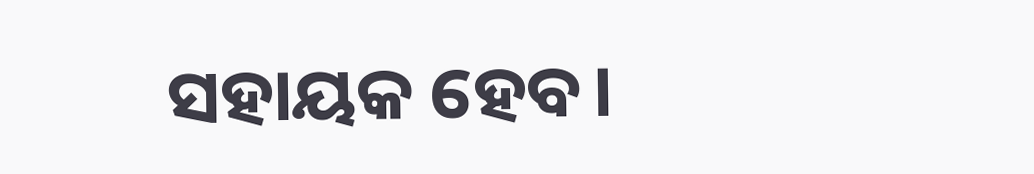ସହାୟକ ହେବ।